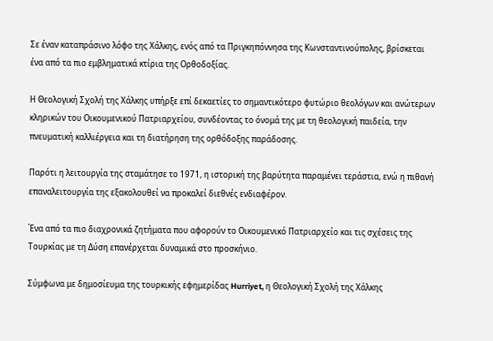Σε έναν καταπράσινο λόφο της Χάλκης, ενός από τα Πριγκηπόννησα της Κωνσταντινούπολης, βρίσκεται ένα από τα πιο εμβληματικά κτίρια της Ορθοδοξίας.

Η Θεολογική Σχολή της Χάλκης υπήρξε επί δεκαετίες το σημαντικότερο φυτώριο θεολόγων και ανώτερων κληρικών του Οικουμενικού Πατριαρχείου, συνδέοντας το όνομά της με τη θεολογική παιδεία, την πνευματική καλλιέργεια και τη διατήρηση της ορθόδοξης παράδοσης.

Παρότι η λειτουργία της σταμάτησε το 1971, η ιστορική της βαρύτητα παραμένει τεράστια, ενώ η πιθανή επαναλειτουργία της εξακολουθεί να προκαλεί διεθνές ενδιαφέρον.

Ένα από τα πιο διαχρονικά ζητήματα που αφορούν το Οικουμενικό Πατριαρχείο και τις σχέσεις της Τουρκίας με τη Δύση επανέρχεται δυναμικά στο προσκήνιο.

Σύμφωνα με δημοσίευμα της τουρκικής εφημερίδας Hurriyet, η Θεολογική Σχολή της Χάλκης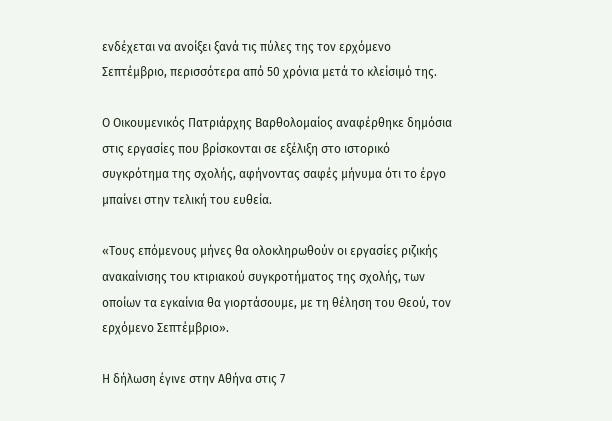ενδέχεται να ανοίξει ξανά τις πύλες της τον ερχόμενο Σεπτέμβριο, περισσότερα από 50 χρόνια μετά το κλείσιμό της.

Ο Οικουμενικός Πατριάρχης Βαρθολομαίος αναφέρθηκε δημόσια στις εργασίες που βρίσκονται σε εξέλιξη στο ιστορικό συγκρότημα της σχολής, αφήνοντας σαφές μήνυμα ότι το έργο μπαίνει στην τελική του ευθεία.

«Τους επόμενους μήνες θα ολοκληρωθούν οι εργασίες ριζικής ανακαίνισης του κτιριακού συγκροτήματος της σχολής, των οποίων τα εγκαίνια θα γιορτάσουμε, με τη θέληση του Θεού, τον ερχόμενο Σεπτέμβριο».

Η δήλωση έγινε στην Αθήνα στις 7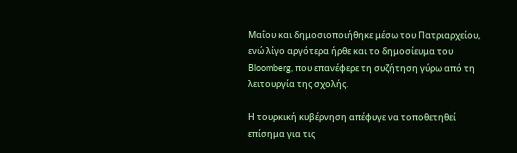Μαΐου και δημοσιοποιήθηκε μέσω του Πατριαρχείου, ενώ λίγο αργότερα ήρθε και το δημοσίευμα του Bloomberg, που επανέφερε τη συζήτηση γύρω από τη λειτουργία της σχολής.

Η τουρκική κυβέρνηση απέφυγε να τοποθετηθεί επίσημα για τις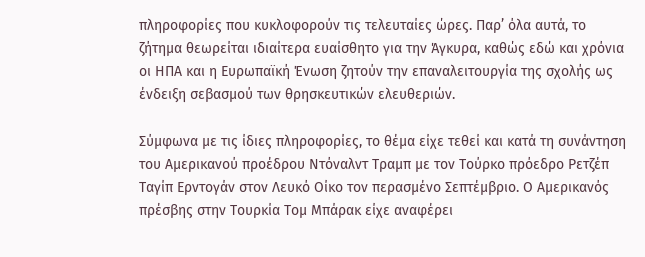πληροφορίες που κυκλοφορούν τις τελευταίες ώρες. Παρ’ όλα αυτά, το ζήτημα θεωρείται ιδιαίτερα ευαίσθητο για την Άγκυρα, καθώς εδώ και χρόνια οι ΗΠΑ και η Ευρωπαϊκή Ένωση ζητούν την επαναλειτουργία της σχολής ως ένδειξη σεβασμού των θρησκευτικών ελευθεριών.

Σύμφωνα με τις ίδιες πληροφορίες, το θέμα είχε τεθεί και κατά τη συνάντηση του Αμερικανού προέδρου Ντόναλντ Τραμπ με τον Τούρκο πρόεδρο Ρετζέπ Ταγίπ Ερντογάν στον Λευκό Οίκο τον περασμένο Σεπτέμβριο. Ο Αμερικανός πρέσβης στην Τουρκία Τομ Μπάρακ είχε αναφέρει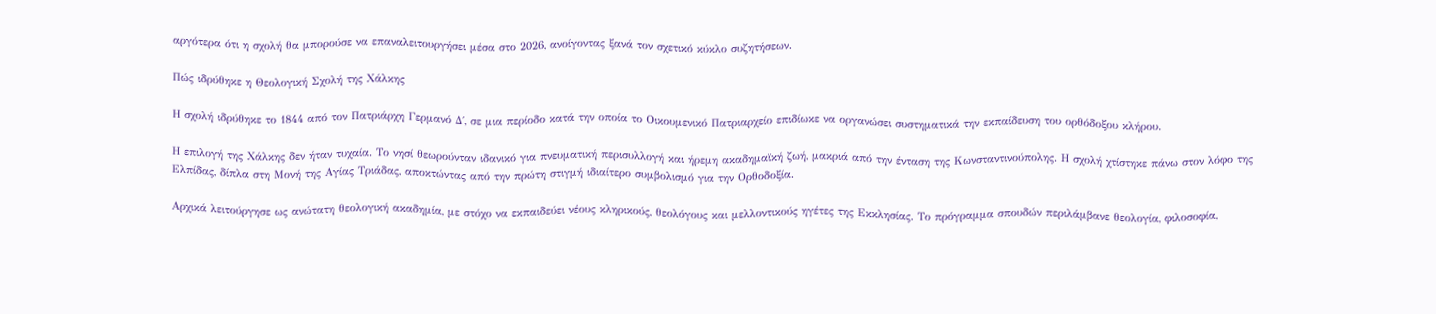αργότερα ότι η σχολή θα μπορούσε να επαναλειτουργήσει μέσα στο 2026, ανοίγοντας ξανά τον σχετικό κύκλο συζητήσεων.

Πώς ιδρύθηκε η Θεολογική Σχολή της Χάλκης

Η σχολή ιδρύθηκε το 1844 από τον Πατριάρχη Γερμανό Δ΄, σε μια περίοδο κατά την οποία το Οικουμενικό Πατριαρχείο επιδίωκε να οργανώσει συστηματικά την εκπαίδευση του ορθόδοξου κλήρου.

Η επιλογή της Χάλκης δεν ήταν τυχαία. Το νησί θεωρούνταν ιδανικό για πνευματική περισυλλογή και ήρεμη ακαδημαϊκή ζωή, μακριά από την ένταση της Κωνσταντινούπολης. Η σχολή χτίστηκε πάνω στον λόφο της Ελπίδας, δίπλα στη Μονή της Αγίας Τριάδας, αποκτώντας από την πρώτη στιγμή ιδιαίτερο συμβολισμό για την Ορθοδοξία.

Αρχικά λειτούργησε ως ανώτατη θεολογική ακαδημία, με στόχο να εκπαιδεύει νέους κληρικούς, θεολόγους και μελλοντικούς ηγέτες της Εκκλησίας. Το πρόγραμμα σπουδών περιλάμβανε θεολογία, φιλοσοφία,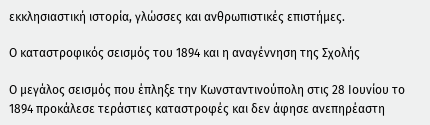εκκλησιαστική ιστορία, γλώσσες και ανθρωπιστικές επιστήμες.

Ο καταστροφικός σεισμός του 1894 και η αναγέννηση της Σχολής

Ο μεγάλος σεισμός που έπληξε την Κωνσταντινούπολη στις 28 Ιουνίου το 1894 προκάλεσε τεράστιες καταστροφές και δεν άφησε ανεπηρέαστη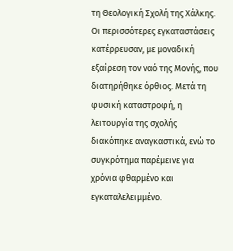τη Θεολογική Σχολή της Χάλκης. Οι περισσότερες εγκαταστάσεις κατέρρευσαν, με μοναδική εξαίρεση τον ναό της Μονής, που διατηρήθηκε όρθιος. Μετά τη φυσική καταστροφή, η λειτουργία της σχολής διακόπηκε αναγκαστικά, ενώ το συγκρότημα παρέμεινε για χρόνια φθαρμένο και εγκαταλελειμμένο.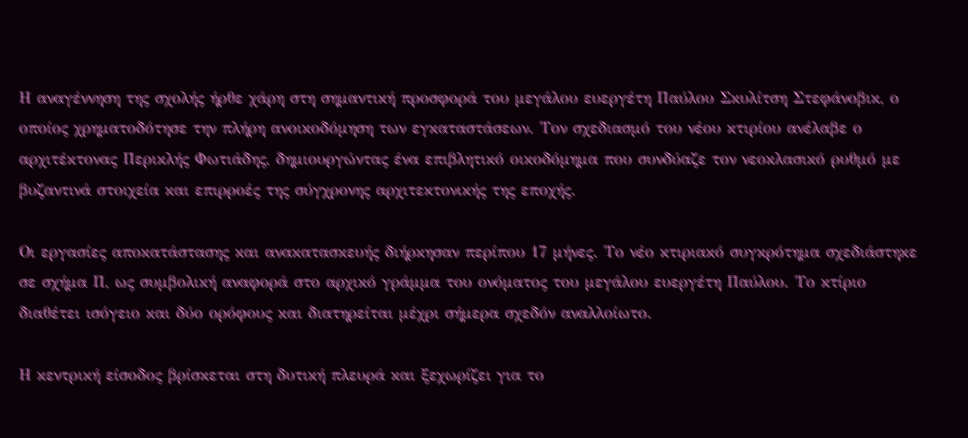Η αναγέννηση της σχολής ήρθε χάρη στη σημαντική προσφορά του μεγάλου ευεργέτη Παύλου Σκυλίτση Στεφάνοβικ, ο οποίος χρηματοδότησε την πλήρη ανοικοδόμηση των εγκαταστάσεων. Τον σχεδιασμό του νέου κτιρίου ανέλαβε ο αρχιτέκτονας Περικλής Φωτιάδης, δημιουργώντας ένα επιβλητικό οικοδόμημα που συνδύαζε τον νεοκλασικό ρυθμό με βυζαντινά στοιχεία και επιρροές της σύγχρονης αρχιτεκτονικής της εποχής.

Οι εργασίες αποκατάστασης και ανακατασκευής διήρκησαν περίπου 17 μήνες. Το νέο κτιριακό συγκρότημα σχεδιάστηκε σε σχήμα Π, ως συμβολική αναφορά στο αρχικό γράμμα του ονόματος του μεγάλου ευεργέτη Παύλου. Το κτίριο διαθέτει ισόγειο και δύο ορόφους και διατηρείται μέχρι σήμερα σχεδόν αναλλοίωτο.

Η κεντρική είσοδος βρίσκεται στη δυτική πλευρά και ξεχωρίζει για το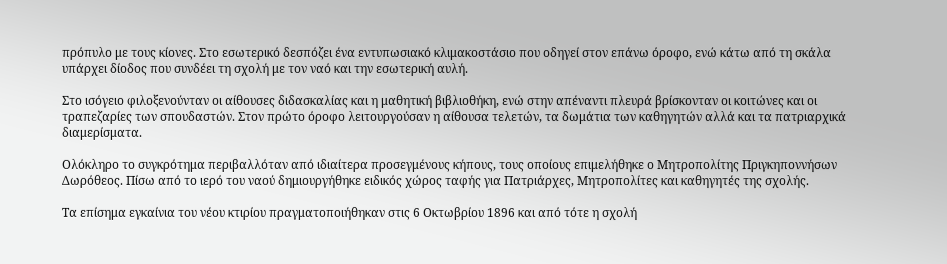πρόπυλο με τους κίονες. Στο εσωτερικό δεσπόζει ένα εντυπωσιακό κλιμακοστάσιο που οδηγεί στον επάνω όροφο, ενώ κάτω από τη σκάλα υπάρχει δίοδος που συνδέει τη σχολή με τον ναό και την εσωτερική αυλή.

Στο ισόγειο φιλοξενούνταν οι αίθουσες διδασκαλίας και η μαθητική βιβλιοθήκη, ενώ στην απέναντι πλευρά βρίσκονταν οι κοιτώνες και οι τραπεζαρίες των σπουδαστών. Στον πρώτο όροφο λειτουργούσαν η αίθουσα τελετών, τα δωμάτια των καθηγητών αλλά και τα πατριαρχικά διαμερίσματα.

Ολόκληρο το συγκρότημα περιβαλλόταν από ιδιαίτερα προσεγμένους κήπους, τους οποίους επιμελήθηκε ο Μητροπολίτης Πριγκηποννήσων Δωρόθεος. Πίσω από το ιερό του ναού δημιουργήθηκε ειδικός χώρος ταφής για Πατριάρχες, Μητροπολίτες και καθηγητές της σχολής.

Τα επίσημα εγκαίνια του νέου κτιρίου πραγματοποιήθηκαν στις 6 Οκτωβρίου 1896 και από τότε η σχολή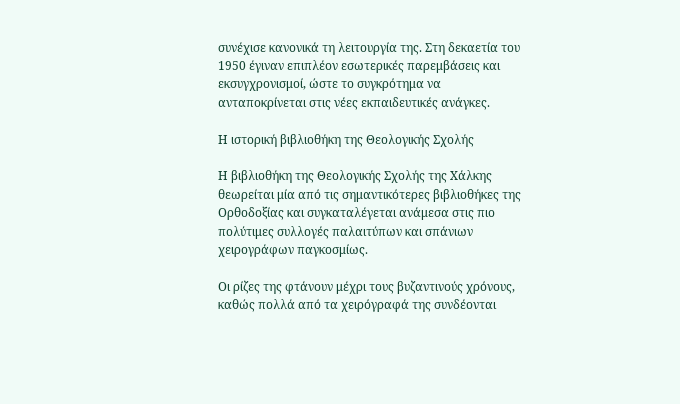συνέχισε κανονικά τη λειτουργία της. Στη δεκαετία του 1950 έγιναν επιπλέον εσωτερικές παρεμβάσεις και εκσυγχρονισμοί, ώστε το συγκρότημα να ανταποκρίνεται στις νέες εκπαιδευτικές ανάγκες.

Η ιστορική βιβλιοθήκη της Θεολογικής Σχολής

Η βιβλιοθήκη της Θεολογικής Σχολής της Χάλκης θεωρείται μία από τις σημαντικότερες βιβλιοθήκες της Ορθοδοξίας και συγκαταλέγεται ανάμεσα στις πιο πολύτιμες συλλογές παλαιτύπων και σπάνιων χειρογράφων παγκοσμίως.

Οι ρίζες της φτάνουν μέχρι τους βυζαντινούς χρόνους, καθώς πολλά από τα χειρόγραφά της συνδέονται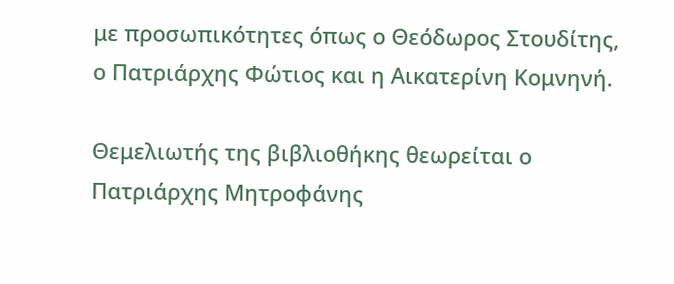με προσωπικότητες όπως ο Θεόδωρος Στουδίτης, ο Πατριάρχης Φώτιος και η Αικατερίνη Κομνηνή.

Θεμελιωτής της βιβλιοθήκης θεωρείται ο Πατριάρχης Μητροφάνης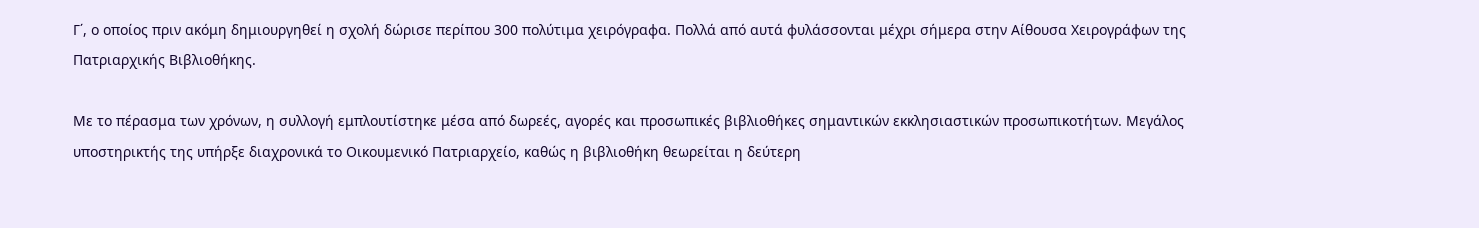Γ΄, ο οποίος πριν ακόμη δημιουργηθεί η σχολή δώρισε περίπου 300 πολύτιμα χειρόγραφα. Πολλά από αυτά φυλάσσονται μέχρι σήμερα στην Αίθουσα Χειρογράφων της Πατριαρχικής Βιβλιοθήκης.

Με το πέρασμα των χρόνων, η συλλογή εμπλουτίστηκε μέσα από δωρεές, αγορές και προσωπικές βιβλιοθήκες σημαντικών εκκλησιαστικών προσωπικοτήτων. Μεγάλος υποστηρικτής της υπήρξε διαχρονικά το Οικουμενικό Πατριαρχείο, καθώς η βιβλιοθήκη θεωρείται η δεύτερη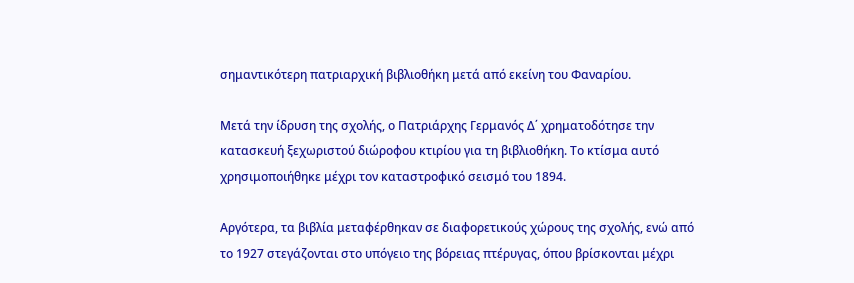σημαντικότερη πατριαρχική βιβλιοθήκη μετά από εκείνη του Φαναρίου.

Μετά την ίδρυση της σχολής, ο Πατριάρχης Γερμανός Δ΄ χρηματοδότησε την κατασκευή ξεχωριστού διώροφου κτιρίου για τη βιβλιοθήκη. Το κτίσμα αυτό χρησιμοποιήθηκε μέχρι τον καταστροφικό σεισμό του 1894.

Αργότερα, τα βιβλία μεταφέρθηκαν σε διαφορετικούς χώρους της σχολής, ενώ από το 1927 στεγάζονται στο υπόγειο της βόρειας πτέρυγας, όπου βρίσκονται μέχρι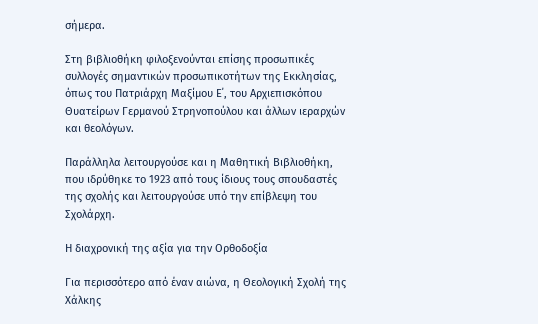σήμερα.

Στη βιβλιοθήκη φιλοξενούνται επίσης προσωπικές συλλογές σημαντικών προσωπικοτήτων της Εκκλησίας, όπως του Πατριάρχη Μαξίμου Ε΄, του Αρχιεπισκόπου Θυατείρων Γερμανού Στρηνοπούλου και άλλων ιεραρχών και θεολόγων.

Παράλληλα λειτουργούσε και η Μαθητική Βιβλιοθήκη, που ιδρύθηκε το 1923 από τους ίδιους τους σπουδαστές της σχολής και λειτουργούσε υπό την επίβλεψη του Σχολάρχη.

Η διαχρονική της αξία για την Ορθοδοξία

Για περισσότερο από έναν αιώνα, η Θεολογική Σχολή της Χάλκης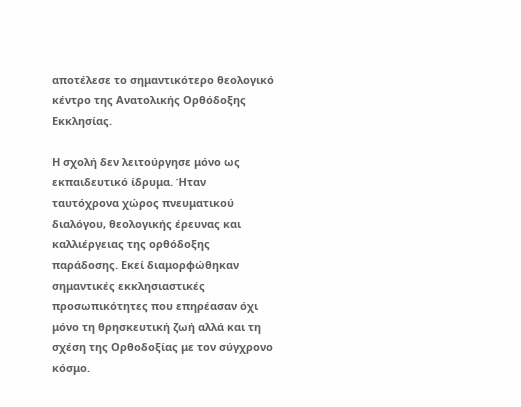αποτέλεσε το σημαντικότερο θεολογικό κέντρο της Ανατολικής Ορθόδοξης Εκκλησίας.

Η σχολή δεν λειτούργησε μόνο ως εκπαιδευτικό ίδρυμα. Ήταν ταυτόχρονα χώρος πνευματικού διαλόγου, θεολογικής έρευνας και καλλιέργειας της ορθόδοξης παράδοσης. Εκεί διαμορφώθηκαν σημαντικές εκκλησιαστικές προσωπικότητες που επηρέασαν όχι μόνο τη θρησκευτική ζωή αλλά και τη σχέση της Ορθοδοξίας με τον σύγχρονο κόσμο.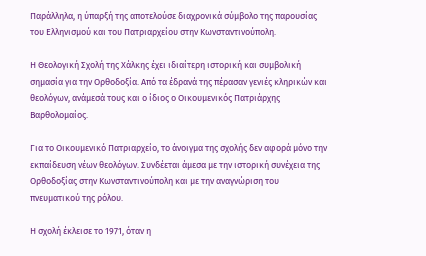Παράλληλα, η ύπαρξή της αποτελούσε διαχρονικά σύμβολο της παρουσίας του Ελληνισμού και του Πατριαρχείου στην Κωνσταντινούπολη.

Η Θεολογική Σχολή της Χάλκης έχει ιδιαίτερη ιστορική και συμβολική σημασία για την Ορθοδοξία. Από τα έδρανά της πέρασαν γενιές κληρικών και θεολόγων, ανάμεσά τους και ο ίδιος ο Οικουμενικός Πατριάρχης Βαρθολομαίος.

Για το Οικουμενικό Πατριαρχείο, το άνοιγμα της σχολής δεν αφορά μόνο την εκπαίδευση νέων θεολόγων. Συνδέεται άμεσα με την ιστορική συνέχεια της Ορθοδοξίας στην Κωνσταντινούπολη και με την αναγνώριση του πνευματικού της ρόλου.

Η σχολή έκλεισε το 1971, όταν η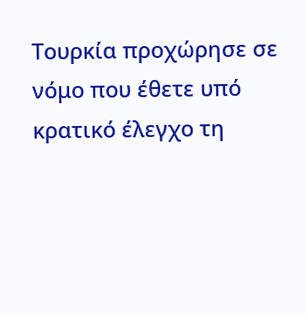Τουρκία προχώρησε σε νόμο που έθετε υπό κρατικό έλεγχο τη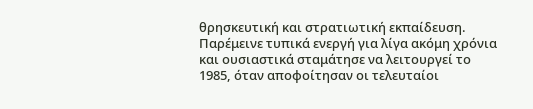θρησκευτική και στρατιωτική εκπαίδευση. Παρέμεινε τυπικά ενεργή για λίγα ακόμη χρόνια και ουσιαστικά σταμάτησε να λειτουργεί το 1985, όταν αποφοίτησαν οι τελευταίοι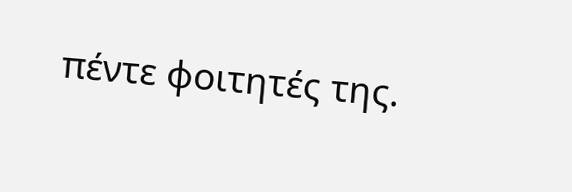πέντε φοιτητές της.